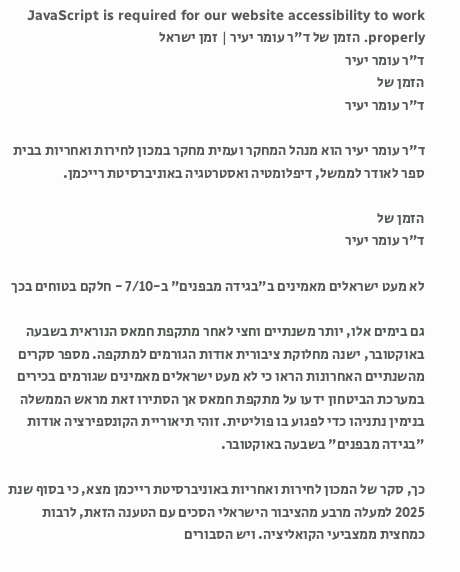JavaScript is required for our website accessibility to work properly. הזמן של ד"ר עומר יעיר | זמן ישראל
ד"ר עומר יעיר
הזמן של
ד"ר עומר יעיר

ד"ר עומר יעיר הוא מנהל המחקר ועמית מחקר במכון לחירות ואחריות בבית ספר לאודר לממשל, דיפלומטיה ואסטרטגיה באוניברסיטת רייכמן.

הזמן של
ד"ר עומר יעיר

לא מעט ישראלים מאמינים ב"בגידה מבפנים" ב-7/10 - חלקם בטוחים בכך

גם בימים אלו, יותר משנתיים וחצי לאחר מתקפת חמאס הנוראית בשבעה באוקטובר, ישנה מחלוקת ציבורית אודות הגורמים למתקפה. מספר סקרים מהשנתיים האחרונות הראו כי לא מעט ישראלים מאמינים שגורמים בכירים במערכת הביטחון ידעו על מתקפת חמאס אך הסתירו זאת מראש הממשלה בנימין נתניהו כדי לפגוע בו פוליטית. זוהי תיאוריית הקונספירציה אודות "בגידה מבפנים" בשבעה באוקטובר.

כך, סקר של המכון לחירות ואחריות באוניברסיטת רייכמן מצא, כי בסוף שנת 2025 למעלה מרבע מהציבור הישראלי הסכים עם הטענה הזאת, לרבות כמחצית ממצביעי הקואליציה. ויש הסבורים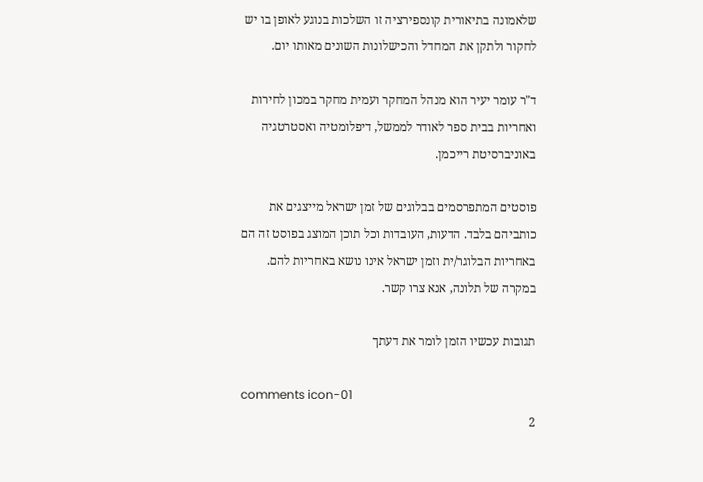שלאמונה בתיאורית קונספירציה זו השלכות בנוגע לאופן בו יש לחקור ולתקן את המחדל והכישלונות השונים מאותו יום.

ד"ר עומר יעיר הוא מנהל המחקר ועמית מחקר במכון לחירות ואחריות בבית ספר לאודר לממשל, דיפלומטיה ואסטרטגיה באוניברסיטת רייכמן.

פוסטים המתפרסמים בבלוגים של זמן ישראל מייצגים את כותביהם בלבד. הדעות, העובדות וכל תוכן המוצג בפוסט זה הם באחריות הבלוגר/ית וזמן ישראל אינו נושא באחריות להם. במקרה של תלונה, אנא צרו קשר.

תגובות עכשיו הזמן לומר את דעתך

comments icon-01
2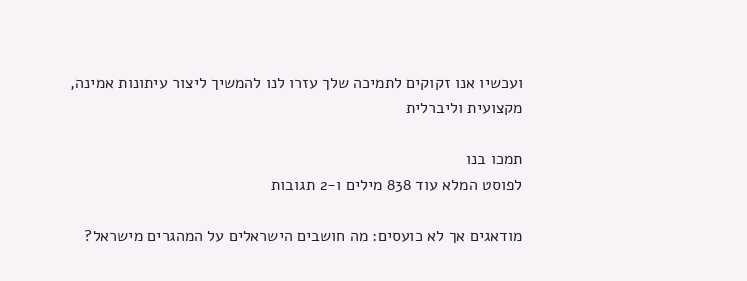ועכשיו אנו זקוקים לתמיכה שלך עזרו לנו להמשיך ליצור עיתונות אמינה, מקצועית וליברלית

תמכו בנו
לפוסט המלא עוד 838 מילים ו-2 תגובות

מודאגים אך לא כועסים: מה חושבים הישראלים על המהגרים מישראל?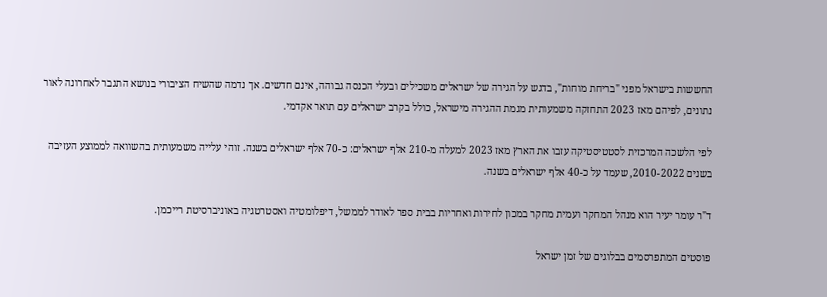החששות בישראל מפני "בריחת מוחות", בדגש על הגירה של ישראלים משכילים ובעלי הכנסה גבוהה, אינם חדשים. אך נדמה שהשיח הציבורי בנושא התגבר לאחרונה לאור נתונים, לפיהם מאז 2023 התחזקה משמעותית מגמת ההגירה מישראל, כולל בקרב ישראלים עם תואר אקדמי.

לפי הלשכה המרכזית לסטטיסטיקה עזבו את הארץ מאז 2023 למעלה מ-210 אלף ישראלים: כ-70 אלף ישראלים בשנה. זוהי עלייה משמעותית בהשוואה לממוצע העזיבה בשנים 2010-2022, שעמד על כ-40 אלף ישראלים בשנה.

ד"ר עומר יעיר הוא מנהל המחקר ועמית מחקר במכון לחירות ואחריות בבית ספר לאודר לממשל, דיפלומטיה ואסטרטגיה באוניברסיטת רייכמן.

פוסטים המתפרסמים בבלוגים של זמן ישראל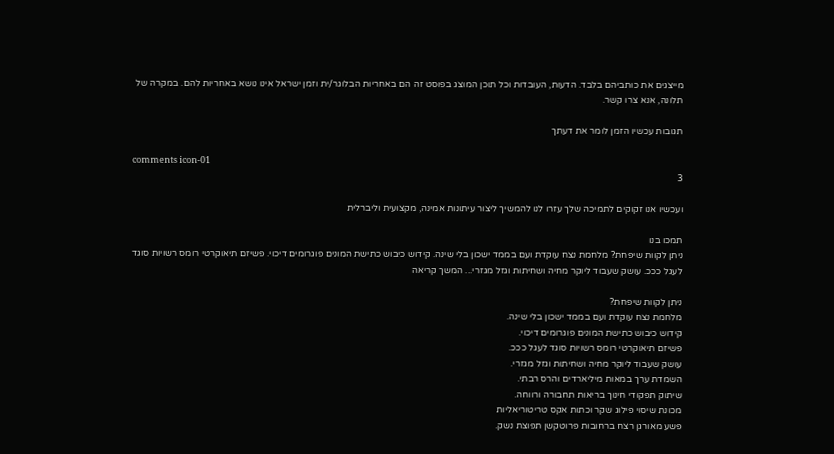מייצגים את כותביהם בלבד. הדעות, העובדות וכל תוכן המוצג בפוסט זה הם באחריות הבלוגר/ית וזמן ישראל אינו נושא באחריות להם. במקרה של תלונה, אנא צרו קשר.

תגובות עכשיו הזמן לומר את דעתך

comments icon-01
3

ועכשיו אנו זקוקים לתמיכה שלך עזרו לנו להמשיך ליצור עיתונות אמינה, מקצועית וליברלית

תמכו בנו
ניתן לקוות שיפחת? מלחמת נצח עוקדת ועם בממד ישכון בלי שינה. קידוש כיבוש כתישת המונים פוגרומים דיכוי. פשיזם תיאוקרטי רומס רשויות סוגד לעגל כככ. עושק שעבוד ליוקר מחיה ושחיתות וגזל מגזרי... המשך קריאה

ניתן לקוות שיפחת?
מלחמת נצח עוקדת ועם בממד ישכון בלי שינה.
קידוש כיבוש כתישת המונים פוגרומים דיכוי.
פשיזם תיאוקרטי רומס רשויות סוגד לעגל כככ.
עושק שעבוד ליוקר מחיה ושחיתות וגזל מגזרי.
השמדת ערך במאות מיליארדים והרס רבתי.
שיתוק תפקודי חינוך בריאות תחבורה ורווחה.
מכונת שיסוי פילוג שקר וכתות אקס טריטוריאליות
פשע מאורגן רצח ברחובות פרוטקשן תפוצת נשק.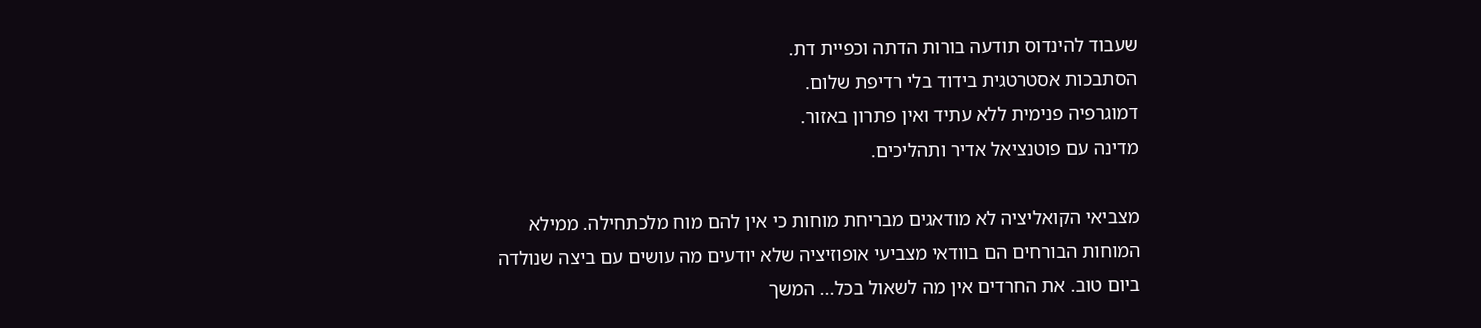שעבוד להינדוס תודעה בורות הדתה וכפיית דת.
הסתבכות אסטרטגית בידוד בלי רדיפת שלום.
דמוגרפיה פנימית ללא עתיד ואין פתרון באזור.
מדינה עם פוטנציאל אדיר ותהליכים.

מצביאי הקואליציה לא מודאגים מבריחת מוחות כי אין להם מוח מלכתחילה. ממילא המוחות הבורחים הם בוודאי מצביעי אופוזיציה שלא יודעים מה עושים עם ביצה שנולדה ביום טוב. את החרדים אין מה לשאול בכל... המשך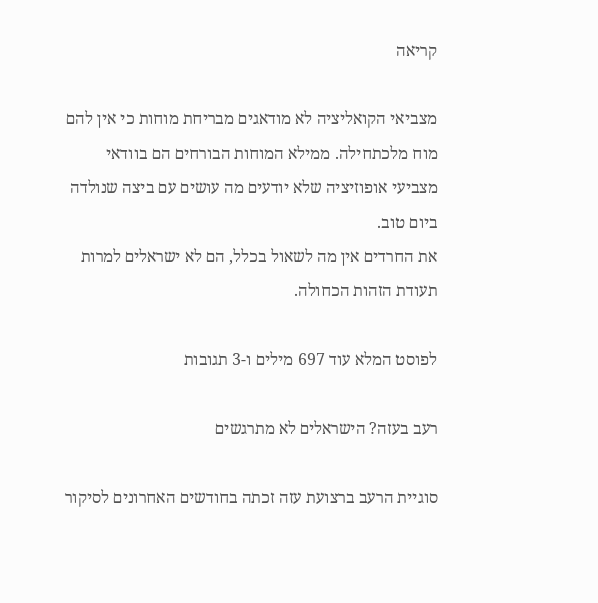קריאה

מצביאי הקואליציה לא מודאגים מבריחת מוחות כי אין להם מוח מלכתחילה. ממילא המוחות הבורחים הם בוודאי מצביעי אופוזיציה שלא יודעים מה עושים עם ביצה שנולדה ביום טוב.
את החרדים אין מה לשאול בכלל, הם לא ישראלים למרות תעודת הזהות הכחולה.

לפוסט המלא עוד 697 מילים ו-3 תגובות

רעב בעזה? הישראלים לא מתרגשים

סוגיית הרעב ברצועת עזה זכתה בחודשים האחרונים לסיקור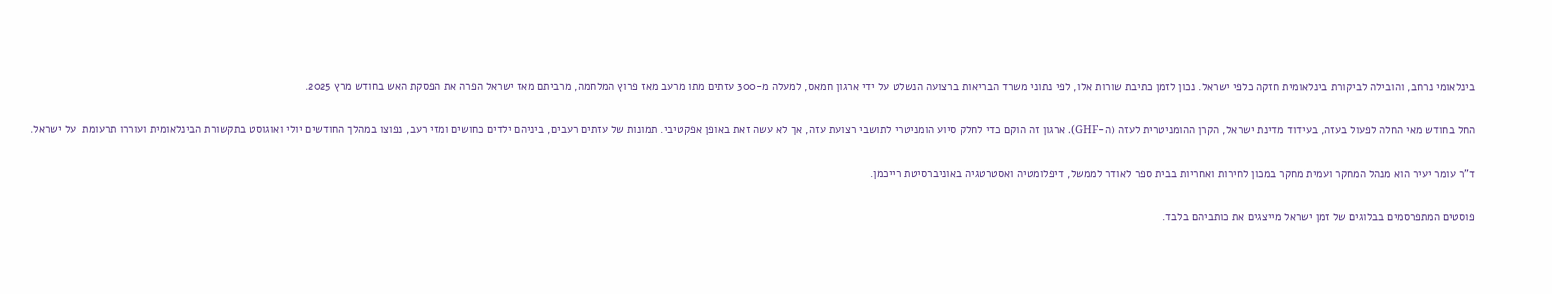בינלאומי נרחב, והובילה לביקורת בינלאומית חזקה כלפי ישראל. נכון לזמן כתיבת שורות אלו, לפי נתוני משרד הבריאות ברצועה הנשלט על ידי ארגון חמאס, למעלה מ-300 עזתים מתו מרעב מאז פרוץ המלחמה, מרביתם מאז ישראל הפרה את הפסקת האש בחודש מרץ 2025.

החל בחודש מאי החלה לפעול בעזה, בעידוד מדינת ישראל, הקרן ההומניטרית לעזה (ה-GHF). ארגון זה הוקם כדי לחלק סיוע הומניטרי לתושבי רצועת עזה, אך לא עשה זאת באופן אפקטיבי. תמונות של עזתים רעבים, ביניהם ילדים כחושים ומזי רעב, נפוצו במהלך החודשים יולי ואוגוסט בתקשורת הבינלאומית ועוררו תרעומת  על ישראל.

ד"ר עומר יעיר הוא מנהל המחקר ועמית מחקר במכון לחירות ואחריות בבית ספר לאודר לממשל, דיפלומטיה ואסטרטגיה באוניברסיטת רייכמן.

פוסטים המתפרסמים בבלוגים של זמן ישראל מייצגים את כותביהם בלבד.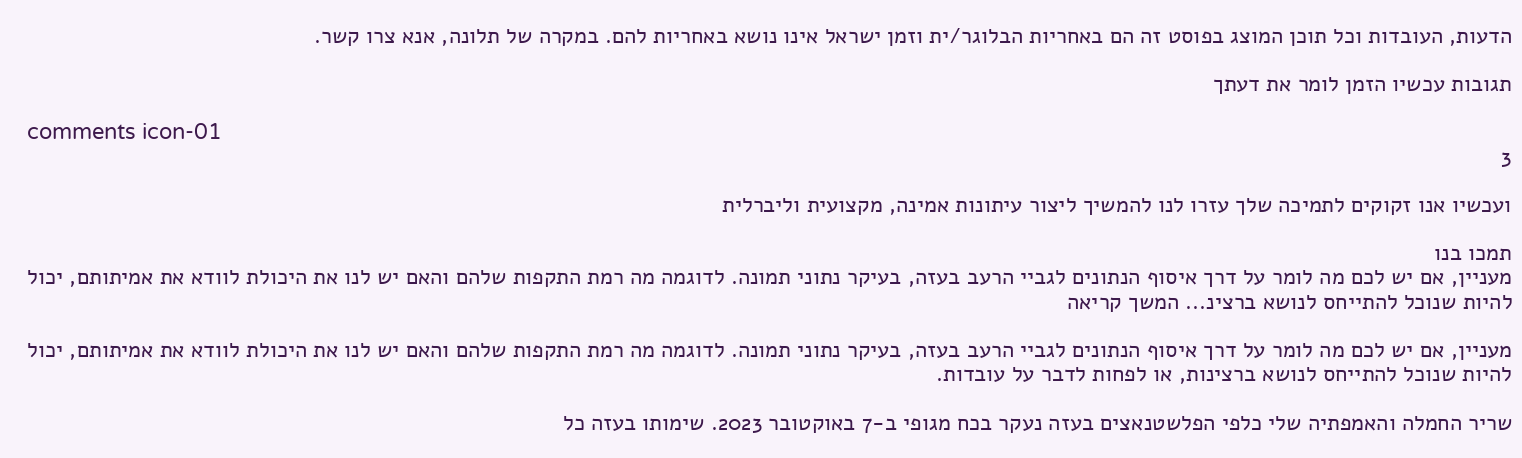הדעות, העובדות וכל תוכן המוצג בפוסט זה הם באחריות הבלוגר/ית וזמן ישראל אינו נושא באחריות להם. במקרה של תלונה, אנא צרו קשר.

תגובות עכשיו הזמן לומר את דעתך

comments icon-01
3

ועכשיו אנו זקוקים לתמיכה שלך עזרו לנו להמשיך ליצור עיתונות אמינה, מקצועית וליברלית

תמכו בנו
מעניין, אם יש לכם מה לומר על דרך איסוף הנתונים לגביי הרעב בעזה, בעיקר נתוני תמונה. לדוגמה מה רמת התקפות שלהם והאם יש לנו את היכולת לוודא את אמיתותם, יכול להיות שנוכל להתייחס לנושא ברצינ... המשך קריאה

מעניין, אם יש לכם מה לומר על דרך איסוף הנתונים לגביי הרעב בעזה, בעיקר נתוני תמונה. לדוגמה מה רמת התקפות שלהם והאם יש לנו את היכולת לוודא את אמיתותם, יכול להיות שנוכל להתייחס לנושא ברצינות, או לפחות לדבר על עובדות.

שריר החמלה והאמפתיה שלי כלפי הפלשטנאצים בעזה נעקר בכח מגופי ב-7 באוקטובר 2023. שימותו בעזה כל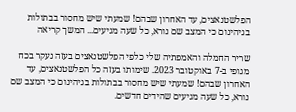הפלשטנאצים, עד האחרון שבהם! שמעתי שיש מחסור בבתולות בגיהינום כי המצב שם נורא, כל שעה מגיעים... המשך קריאה

שריר החמלה והאמפתיה שלי כלפי הפלשטנאצים בעזה נעקר בכח מגופי ב-7 באוקטובר 2023. שימותו בעזה כל הפלשטנאצים, עד האחרון שבהם! שמעתי שיש מחסור בבתולות בגיהינום כי המצב שם נורא, כל שעה מגיעים שהידים חדשים.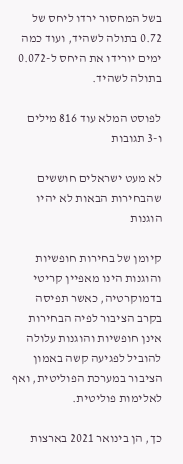בשל המחסור ירדו ליחס של 0.72 בתולה לשהיד, ועוד כמה ימים יורידו את היחס ל-0.072 בתולה לשהיד.

לפוסט המלא עוד 816 מילים ו-3 תגובות

לא מעט ישראלים חוששים שהבחירות הבאות לא יהיו הוגנות

קיומן של בחירות חופשיות והוגנות הינו מאפיין קריטי בדמוקרטיה, כאשר תפיסה בקרב הציבור לפיה הבחירות אינן חופשיות והוגנות עלולה להוביל לפגיעה קשה באמון הציבור במערכת הפוליטית, ואף לאלימות פוליטית.

כך, הן בינואר 2021 בארצות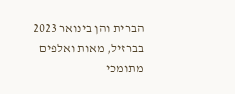הברית והן בינואר 2023 בברזיל, מאות ואלפים מתומכי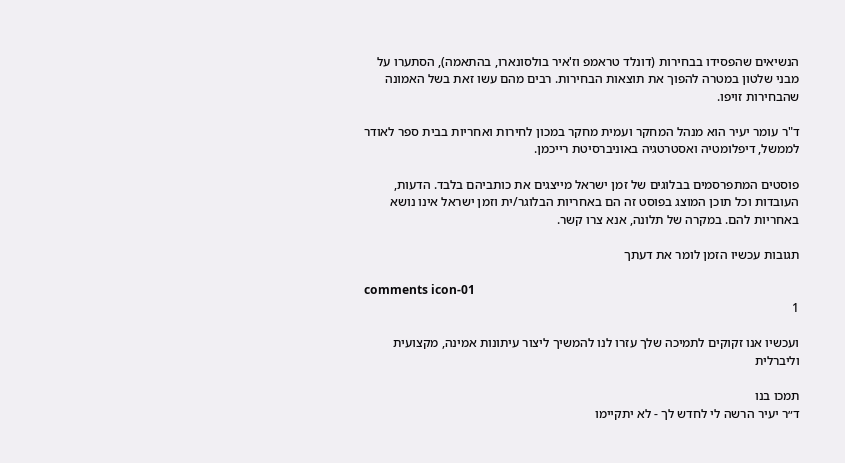הנשיאים שהפסידו בבחירות (דונלד טראמפ וז'איר בולסונארו, בהתאמה), הסתערו על מבני שלטון במטרה להפוך את תוצאות הבחירות. רבים מהם עשו זאת בשל האמונה שהבחירות זויפו.

ד"ר עומר יעיר הוא מנהל המחקר ועמית מחקר במכון לחירות ואחריות בבית ספר לאודר לממשל, דיפלומטיה ואסטרטגיה באוניברסיטת רייכמן.

פוסטים המתפרסמים בבלוגים של זמן ישראל מייצגים את כותביהם בלבד. הדעות, העובדות וכל תוכן המוצג בפוסט זה הם באחריות הבלוגר/ית וזמן ישראל אינו נושא באחריות להם. במקרה של תלונה, אנא צרו קשר.

תגובות עכשיו הזמן לומר את דעתך

comments icon-01
1

ועכשיו אנו זקוקים לתמיכה שלך עזרו לנו להמשיך ליצור עיתונות אמינה, מקצועית וליברלית

תמכו בנו
ד״ר יעיר הרשה לי לחדש לך - לא יתקיימו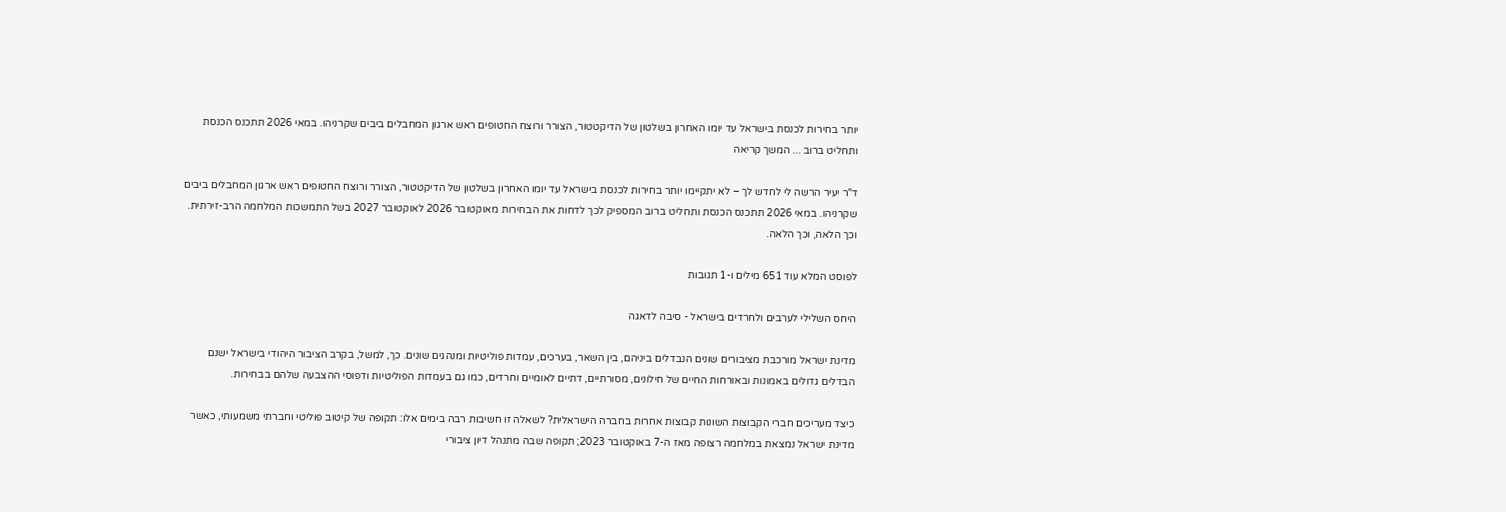יותר בחירות לכנסת בישראל עד יומו האחרון בשלטון של הדיקטטור, הצורר ורוצח החטופים ראש ארגון המחבלים ביבים שקרניהו. במאי 2026 תתכנס הכנסת ותחליט ברוב ... המשך קריאה

ד"ר יעיר הרשה לי לחדש לך – לא יתקיימו יותר בחירות לכנסת בישראל עד יומו האחרון בשלטון של הדיקטטור, הצורר ורוצח החטופים ראש ארגון המחבלים ביבים שקרניהו. במאי 2026 תתכנס הכנסת ותחליט ברוב המספיק לכך לדחות את הבחירות מאוקטובר 2026 לאוקטובר 2027 בשל התמשכות המלחמה הרב-זירתית. וכך הלאה, וכך הלאה.

לפוסט המלא עוד 651 מילים ו-1 תגובות

היחס השלילי לערבים ולחרדים בישראל - סיבה לדאגה

מדינת ישראל מורכבת מציבורים שונים הנבדלים ביניהם, בין השאר, בערכים, עמדות פוליטיות ומנהגים שונים. כך, למשל, בקרב הציבור היהודי בישראל ישנם הבדלים גדולים באמונות ובאורחות החיים של חילונים, מסורתיים, דתיים לאומיים וחרדים, כמו גם בעמדות הפוליטיות ודפוסי ההצבעה שלהם בבחירות.

כיצד מעריכים חברי הקבוצות השונות קבוצות אחרות בחברה הישראלית? לשאלה זו חשיבות רבה בימים אלו: תקופה של קיטוב פוליטי וחברתי משמעותי, כאשר מדינת ישראל נמצאת במלחמה רצופה מאז ה-7 באוקטובר 2023; תקופה שבה מתנהל דיון ציבורי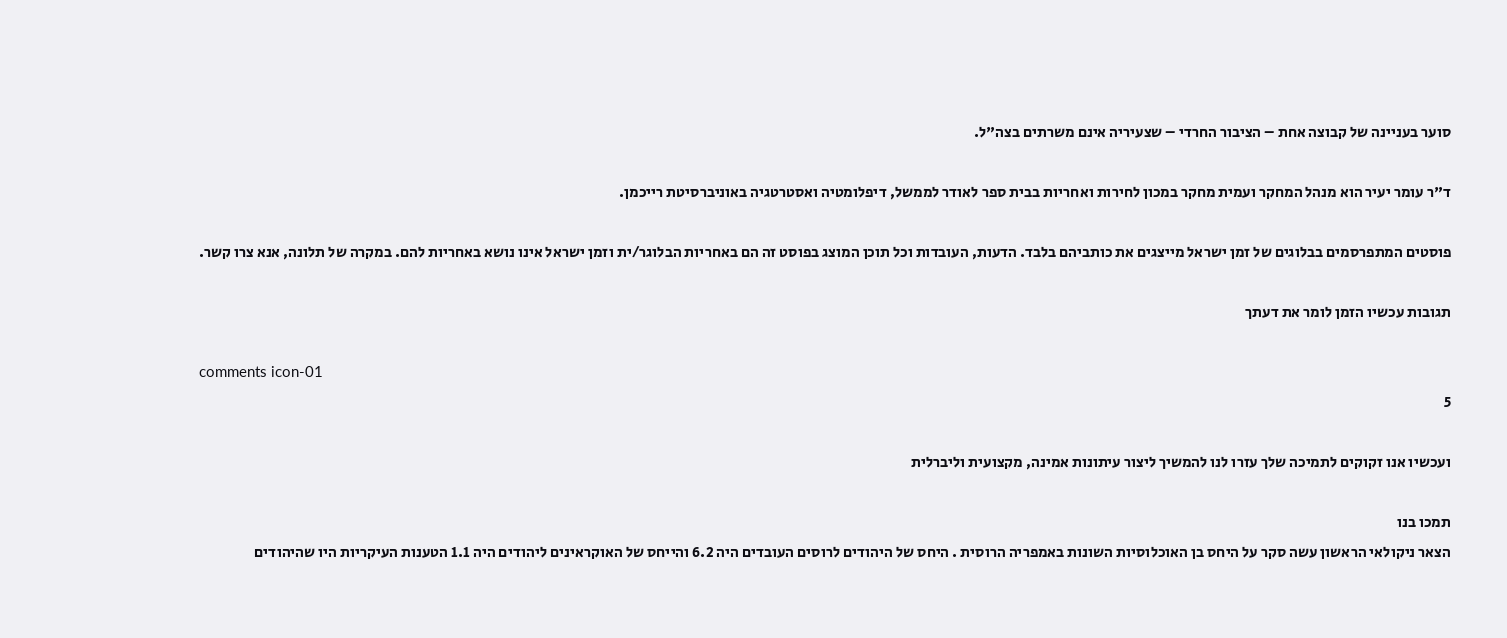סוער בעניינה של קבוצה אחת – הציבור החרדי – שצעיריה אינם משרתים בצה"ל.

ד"ר עומר יעיר הוא מנהל המחקר ועמית מחקר במכון לחירות ואחריות בבית ספר לאודר לממשל, דיפלומטיה ואסטרטגיה באוניברסיטת רייכמן.

פוסטים המתפרסמים בבלוגים של זמן ישראל מייצגים את כותביהם בלבד. הדעות, העובדות וכל תוכן המוצג בפוסט זה הם באחריות הבלוגר/ית וזמן ישראל אינו נושא באחריות להם. במקרה של תלונה, אנא צרו קשר.

תגובות עכשיו הזמן לומר את דעתך

comments icon-01
5

ועכשיו אנו זקוקים לתמיכה שלך עזרו לנו להמשיך ליצור עיתונות אמינה, מקצועית וליברלית

תמכו בנו
הצאר ניקולאי הראשון עשה סקר על היחס בן האוכלוסיות השונות באמפריה הרוסית . היחס של היהודים לרוסים העובדים היה 6.2 והייחס של האוקראינים ליהודים היה 1.1 הטענות העיקריות היו שהיהודים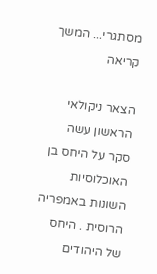מסתגרי... המשך קריאה

הצאר ניקולאי הראשון עשה סקר על היחס בן האוכלוסיות השונות באמפריה הרוסית . היחס של היהודים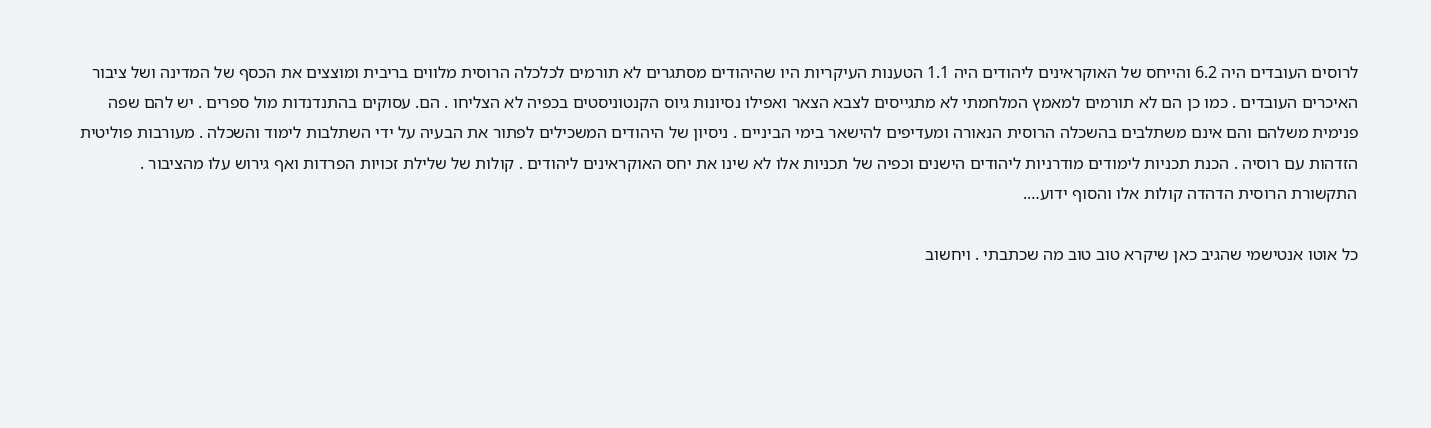לרוסים העובדים היה 6.2 והייחס של האוקראינים ליהודים היה 1.1 הטענות העיקריות היו שהיהודים מסתגרים לא תורמים לכלכלה הרוסית מלווים בריבית ומוצצים את הכסף של המדינה ושל ציבור האיכרים העובדים . כמו כן הם לא תורמים למאמץ המלחמתי לא מתגייסים לצבא הצאר ואפילו נסיונות גיוס הקנטוניסטים בכפיה לא הצליחו . הם. עסוקים בהתנדנדות מול ספרים . יש להם שפה פנימית משלהם והם אינם משתלבים בהשכלה הרוסית הנאורה ומעדיפים להישאר בימי הביניים . ניסיון של היהודים המשכילים לפתור את הבעיה על ידי השתלבות לימוד והשכלה . מעורבות פוליטית הזדהות עם רוסיה . הכנת תכניות לימודים מודרניות ליהודים הישנים וכפיה של תכניות אלו לא שינו את יחס האוקראינים ליהודים . קולות של שלילת זכויות הפרדות ואף גירוש עלו מהציבור . התקשורת הרוסית הדהדה קולות אלו והסוף ידוע….

כל אוטו אנטישמי שהגיב כאן שיקרא טוב טוב מה שכתבתי . ויחשוב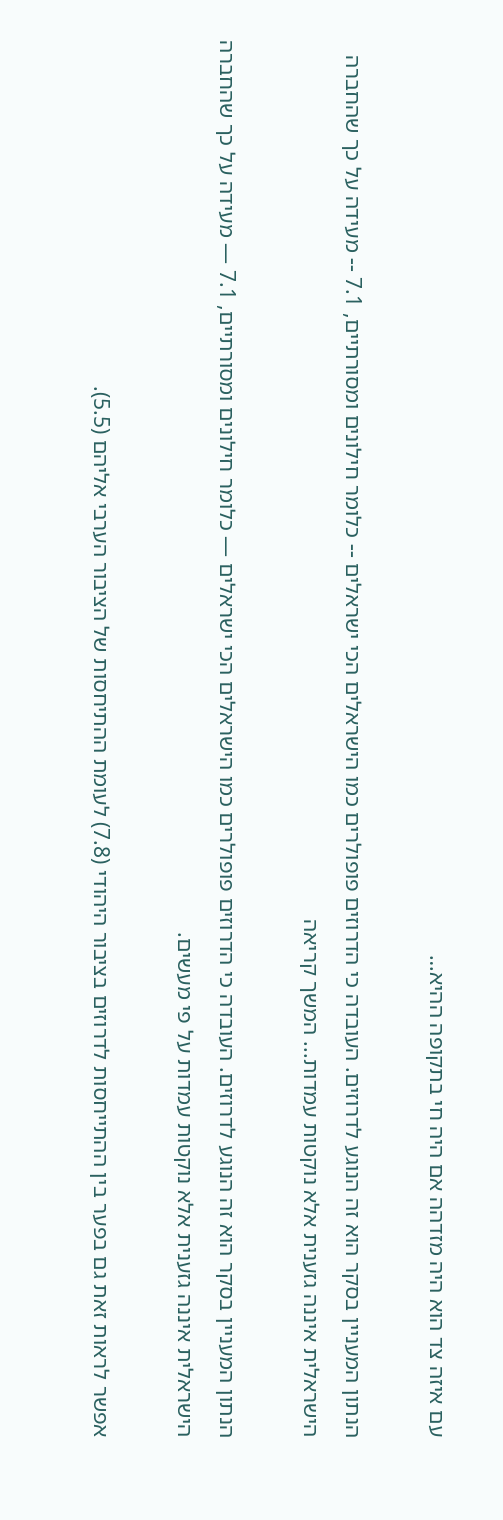עם איזה צד הוא היה מזדהה אם היה חי בתקופה ההיא…

הנתון המעניין בסקר הוא זה הנוגע לדרוזים. העובדה כי הדרוזים פופולרים כמו הישראלים הכי ישראלים -- כלומר חילונים ומסורתיים, 7.1 -- מעידה על כך שהחברה הישראלית איננה גזענית אלא נוקטות עמדות... המשך קריאה

הנתון המעניין בסקר הוא זה הנוגע לדרוזים. העובדה כי הדרוזים פופולרים כמו הישראלים הכי ישראלים — כלומר חילונים ומסורתיים, 7.1 — מעידה על כך שהחברה הישראלית איננה גזענית אלא נוקטות עמדות על פי מעשים.

אפשר לראות זאת גם בפער בין ההתייחסות לדרוזים בציבור היהודי (7.8) לעומת ההתיחסות של הציבור הערבי אליהם (5.5).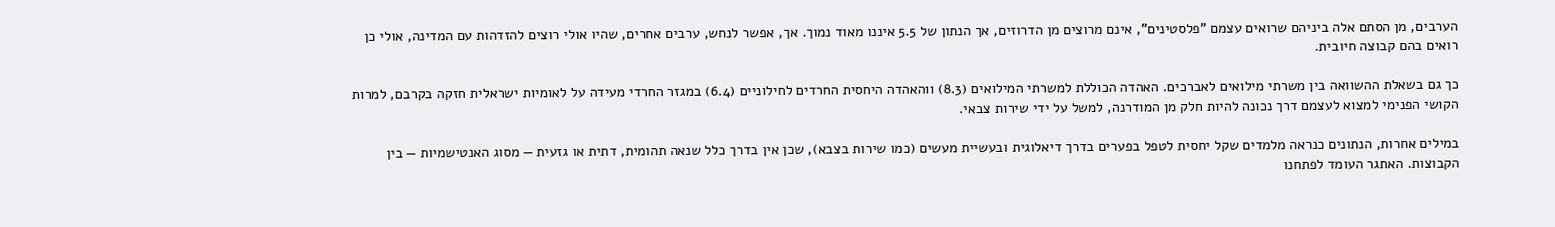הערבים, מן הסתם אלה ביניהם שרואים עצמם "פלסטינים", אינם מרוצים מן הדרוזים, אך הנתון של 5.5 איננו מאוד נמוך. אך, אפשר לנחש, ערבים אחרים, שהיו אולי רוצים להזדהות עם המדינה, אולי כן רואים בהם קבוצה חיובית.

כך גם בשאלת ההשוואה בין משרתי מילואים לאברכים. האהדה הכוללת למשרתי המילואים (8.3) ווהאהדה היחסית החרדים לחילוניים (6.4) במגזר החרדי מעידה על לאומיות ישראלית חזקה בקרבם, למרות הקושי הפנימי למצוא לעצמם דרך נכונה להיות חלק מן המודרנה, למשל על ידי שירות צבאי.

במילים אחרות, הנתונים כנראה מלמדים שקל יחסית לטפל בפערים בדרך דיאלוגית ובעשיית מעשים (כמו שירות בצבא), שכן אין בדרך כלל שנאה תהומית, דתית או גזעית — מסוג האנטישמיות — בין הקבוצות. האתגר העומד לפתחנו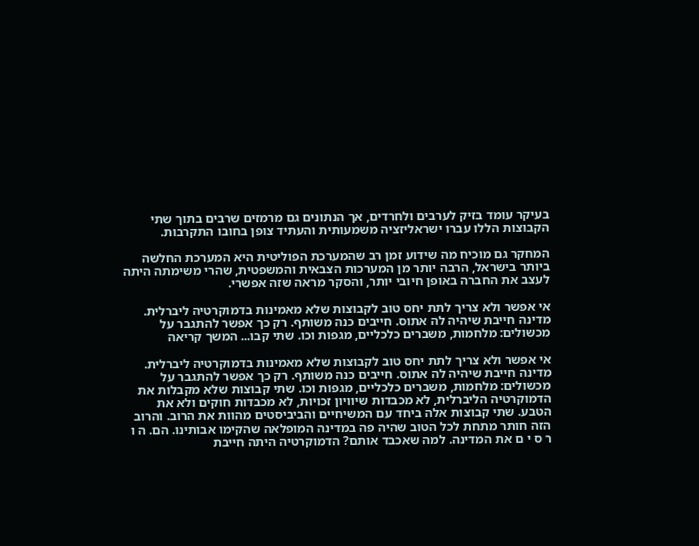בעיקר עומד בזיק לערבים ולחרדים, אך הנתונים גם מרמזים שרבים בתוך שתי הקבוצות הללו עברו ישראליזציה משמעותית והעתיד צופן בחובו התקרבות.

המחקר גם מוכיח מה שידוע זמן רב שהמערכת הפוליטית היא המערכת החלשה ביותר בישראל, הרבה יותר מן המערכות הצבאית והמשפטית, שהרי משימתה היתה לעצב את החברה באופן חיובי יותר, והסקר מראה שזה אפשרי.

אי אפשר ולא צריך לתת יחס טוב לקבוצות שלא מאמינות בדמוקרטיה ליברלית. מדינה חייבת שיהיה לה אתוס. חייבים כנה משותף. רק כך אפשר להתגבר על מכשולים: מלחמות, משברים כלכליים, מגפות וכו. שתי קבו... המשך קריאה

אי אפשר ולא צריך לתת יחס טוב לקבוצות שלא מאמינות בדמוקרטיה ליברלית. מדינה חייבת שיהיה לה אתוס. חייבים כנה משותף. רק כך אפשר להתגבר על מכשולים: מלחמות, משברים כלכליים, מגפות וכו. שתי קבוצות שלא מקבלות את הדמוקרטיה הליברלית, לא מכבדות שיוויון זכויות, לא מכבדות חוקים ולא את הטבע. שתי קבוצות אלה ביחד עם המשיחיים והביביסטים מהוות את הרוב. והרוב הזה חותר מתחת לכל הטוב שהיה פה במדינה המופלאה שהקימו אבותינו. הם. ה ו ר ס י ם את המדינה. למה שאכבד אותם? הדמוקרטיה היתה חייבת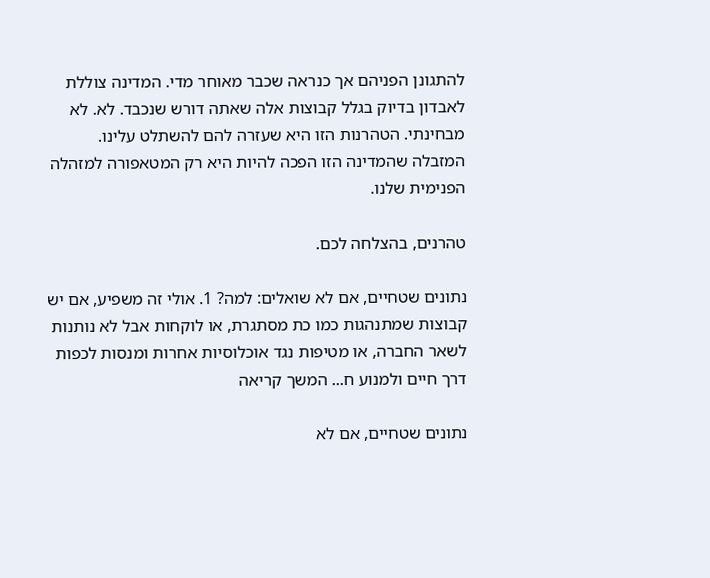להתגונן הפניהם אך כנראה שכבר מאוחר מדי. המדינה צוללת לאבדון בדיוק בגלל קבוצות אלה שאתה דורש שנכבד. לא. לא מבחינתי. הטהרנות הזו היא שעזרה להם להשתלט עלינו. המזבלה שהמדינה הזו הפכה להיות היא רק המטאפורה למזהלה הפנימית שלנו.

טהרנים, בהצלחה לכם.

נתונים שטחיים, אם לא שואלים: למה? 1. אולי זה משפיע, אם יש קבוצות שמתנהגות כמו כת מסתגרת, או לוקחות אבל לא נותנות לשאר החברה, או מטיפות נגד אוכלוסיות אחרות ומנסות לכפות דרך חיים ולמנוע ח... המשך קריאה

נתונים שטחיים, אם לא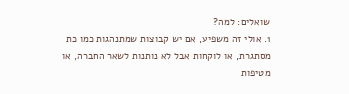שואלים: למה?
1. אולי זה משפיע, אם יש קבוצות שמתנהגות כמו כת מסתגרת, או לוקחות אבל לא נותנות לשאר החברה, או מטיפות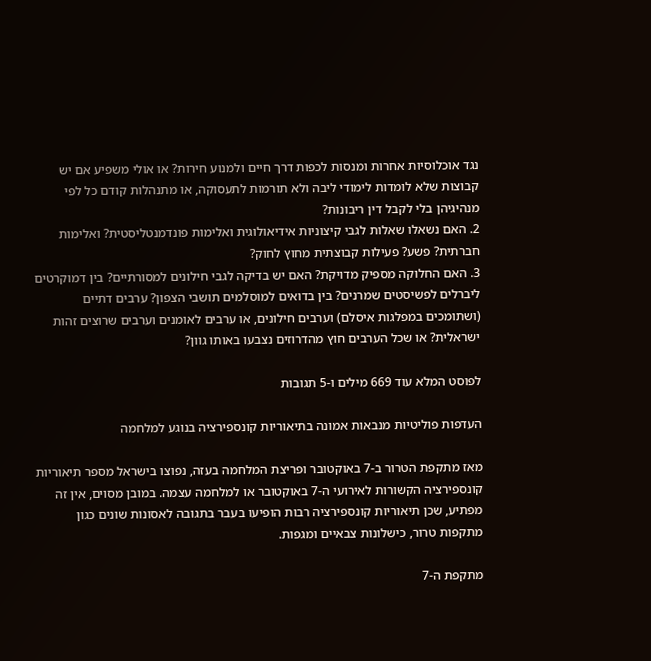נגד אוכלוסיות אחרות ומנסות לכפות דרך חיים ולמנוע חירות? או אולי משפיע אם יש קבוצות שלא לומדות לימודי ליבה ולא תורמות לתעסוקה, או מתנהלות קודם כל לפי מנהיגיהן בלי לקבל דין ריבונות?
2. האם נשאלו שאלות לגבי קיצוניות אידיאולוגית ואלימות פונדמנטליסטית? ואלימות חברתית? פשע? פעילות קבוצתית מחוץ לחוק?
3. האם החלוקה מספיק מדויקת? האם יש בדיקה לגבי חילונים למסורתיים? בין דמוקרטים ליברלים לפשיסטים שמרנים? בין בדואים למוסלמים תושבי הצפון? ערבים דתיים (ושתומכים במפלגות איסלם) וערבים חילונים, או ערבים לאומנים וערבים שרוצים זהות ישראלית? או שכל הערבים חוץ מהדרוזים נצבעו באותו גוון?

לפוסט המלא עוד 669 מילים ו-5 תגובות

העדפות פוליטיות מנבאות אמונה בתיאוריות קונספירציה בנוגע למלחמה

מאז מתקפת הטרור ב-7 באוקטובר ופריצת המלחמה בעזה, נפוצו בישראל מספר תיאוריות קונספירציה הקשורות לאירועי ה-7 באוקטובר או למלחמה עצמה. במובן מסוים, אין זה מפתיע, שכן תיאוריות קונספירציה רבות הופיעו בעבר בתגובה לאסונות שונים כגון מתקפות טרור, כישלונות צבאיים ומגפות.

מתקפת ה-7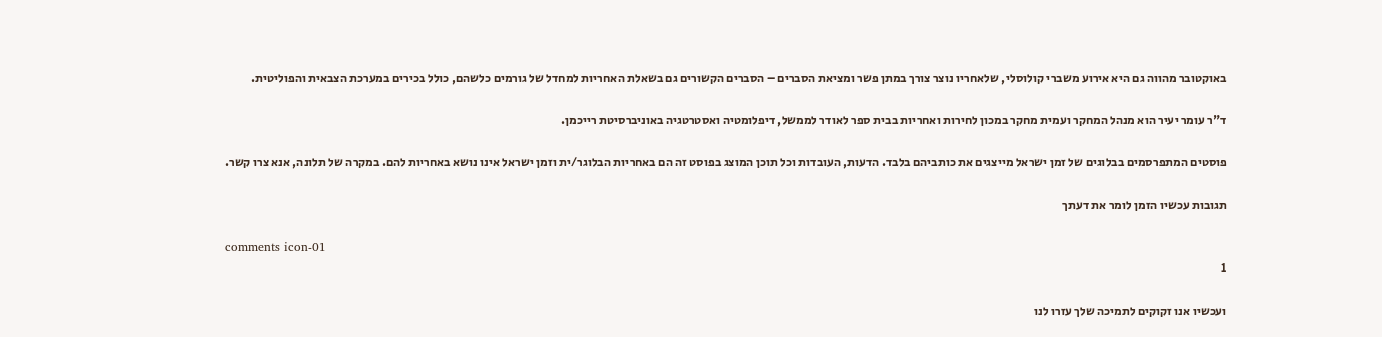באוקטובר מהווה גם היא אירוע משברי קולוסלי, שלאחריו נוצר צורך במתן פשר ומציאת הסברים – הסברים הקשורים גם בשאלת האחריות למחדל של גורמים כלשהם, כולל בכירים במערכת הצבאית והפוליטית.

ד"ר עומר יעיר הוא מנהל המחקר ועמית מחקר במכון לחירות ואחריות בבית ספר לאודר לממשל, דיפלומטיה ואסטרטגיה באוניברסיטת רייכמן.

פוסטים המתפרסמים בבלוגים של זמן ישראל מייצגים את כותביהם בלבד. הדעות, העובדות וכל תוכן המוצג בפוסט זה הם באחריות הבלוגר/ית וזמן ישראל אינו נושא באחריות להם. במקרה של תלונה, אנא צרו קשר.

תגובות עכשיו הזמן לומר את דעתך

comments icon-01
1

ועכשיו אנו זקוקים לתמיכה שלך עזרו לנו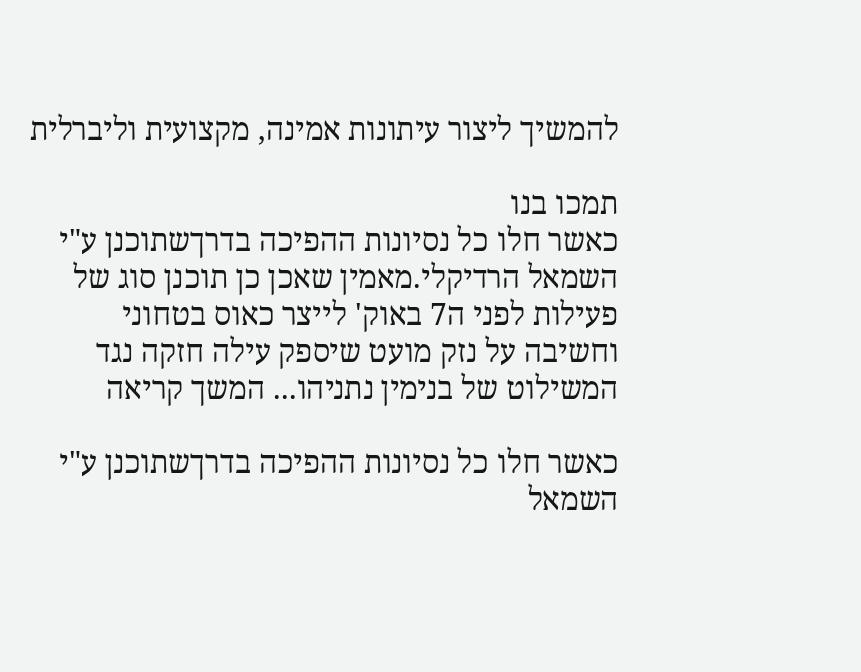להמשיך ליצור עיתונות אמינה, מקצועית וליברלית

תמכו בנו
כאשר חלו כל נסיונות ההפיכה בדרךשתוכנן ע"י השמאל הרדיקלי.מאמין שאכן כן תוכנן סוג של פעילות לפני ה7 באוק' לייצר כאוס בטחוני וחשיבה על נזק מועט שיספק עילה חזקה נגד המשילוט של בנימין נתניהו... המשך קריאה

כאשר חלו כל נסיונות ההפיכה בדרךשתוכנן ע"י השמאל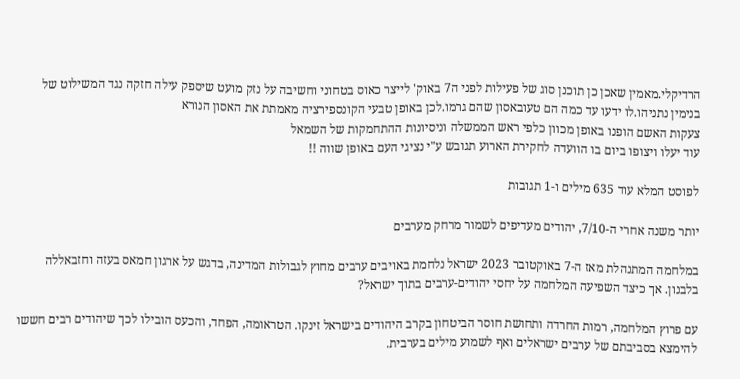הרדיקלי.מאמין שאכן כן תוכנן סוג של פעילות לפני ה7 באוק' לייצר כאוס בטחוני וחשיבה על נזק מועט שיספק עילה חזקה נגד המשילוט של בנימין נתניהו.לו ידעו עד כמה הם טעובאסון שהם גרמו.לכן באופן טבעי הקונספירציה מאמתת את האסון הנורא
צעקות האשם הופנו באופן מכוון כלפי ראש הממשלה וניסיונות ההתחמקות של השמאל
עוד יעלו ויצופו ביום בו הוועדה לחקירת הארוע תגובש ע"י נציגי העם באופן שווה !!

לפוסט המלא עוד 635 מילים ו-1 תגובות

יותר משנה אחרי ה-7/10, יהודים מעדיפים לשמור מרחק מערבים

במלחמה המתנהלת מאז ה-7 באוקטובר 2023 ישראל נלחמת באויבים ערבים מחוץ לגבולות המדינה, בדגש על ארגון חמאס בעזה וחזבאללה בלבנון. אך כיצד השפיעה המלחמה על יחסי יהודים-ערבים בתוך ישראל?

עם פרוץ המלחמה, רמות החרדה ותחושת חוסר הביטחון בקרב היהודים בישראל זינקו. הטראומה, הפחד, והכעס הובילו לכך שיהודים רבים חששו להימצא בסביבתם של ערבים ישראלים ואף לשמוע מילים בערבית.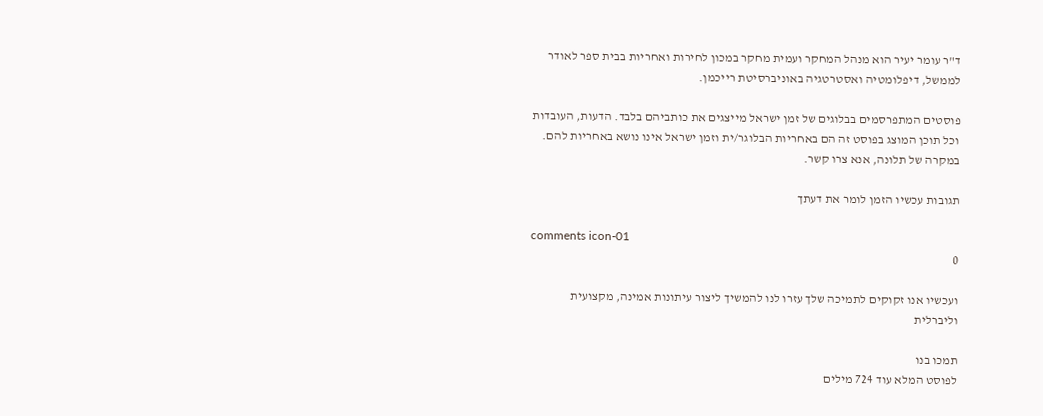ד"ר עומר יעיר הוא מנהל המחקר ועמית מחקר במכון לחירות ואחריות בבית ספר לאודר לממשל, דיפלומטיה ואסטרטגיה באוניברסיטת רייכמן.

פוסטים המתפרסמים בבלוגים של זמן ישראל מייצגים את כותביהם בלבד. הדעות, העובדות וכל תוכן המוצג בפוסט זה הם באחריות הבלוגר/ית וזמן ישראל אינו נושא באחריות להם. במקרה של תלונה, אנא צרו קשר.

תגובות עכשיו הזמן לומר את דעתך

comments icon-01
0

ועכשיו אנו זקוקים לתמיכה שלך עזרו לנו להמשיך ליצור עיתונות אמינה, מקצועית וליברלית

תמכו בנו
לפוסט המלא עוד 724 מילים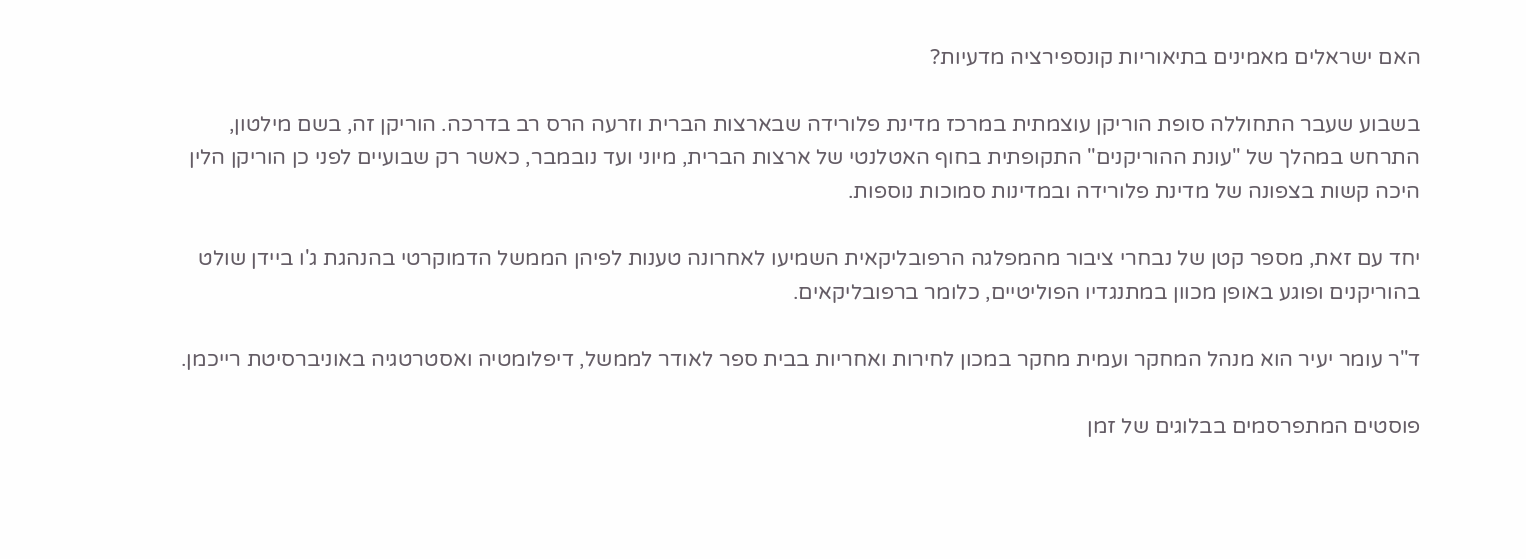האם ישראלים מאמינים בתיאוריות קונספירציה מדעיות?

בשבוע שעבר התחוללה סופת הוריקן עוצמתית במרכז מדינת פלורידה שבארצות הברית וזרעה הרס רב בדרכה. הוריקן זה, בשם מילטון, התרחש במהלך של "עונת ההוריקנים" התקופתית בחוף האטלנטי של ארצות הברית, מיוני ועד נובמבר, כאשר רק שבועיים לפני כן הוריקן הלין היכה קשות בצפונה של מדינת פלורידה ובמדינות סמוכות נוספות.

יחד עם זאת, מספר קטן של נבחרי ציבור מהמפלגה הרפובליקאית השמיעו לאחרונה טענות לפיהן הממשל הדמוקרטי בהנהגת ג'ו ביידן שולט בהוריקנים ופוגע באופן מכוון במתנגדיו הפוליטיים, כלומר ברפובליקאים.

ד"ר עומר יעיר הוא מנהל המחקר ועמית מחקר במכון לחירות ואחריות בבית ספר לאודר לממשל, דיפלומטיה ואסטרטגיה באוניברסיטת רייכמן.

פוסטים המתפרסמים בבלוגים של זמן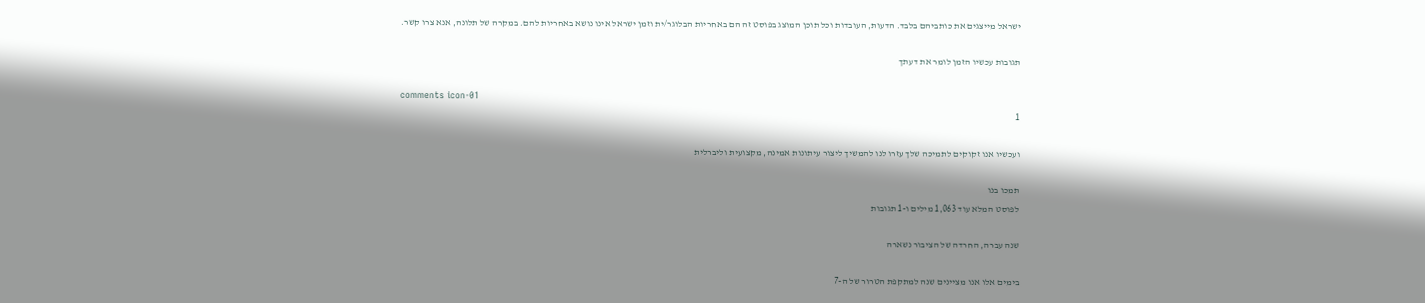ישראל מייצגים את כותביהם בלבד. הדעות, העובדות וכל תוכן המוצג בפוסט זה הם באחריות הבלוגר/ית וזמן ישראל אינו נושא באחריות להם. במקרה של תלונה, אנא צרו קשר.

תגובות עכשיו הזמן לומר את דעתך

comments icon-01
1

ועכשיו אנו זקוקים לתמיכה שלך עזרו לנו להמשיך ליצור עיתונות אמינה, מקצועית וליברלית

תמכו בנו
לפוסט המלא עוד 1,063 מילים ו-1 תגובות

שנה עברה, החרדה של הציבור נשארה

בימים אלו אנו מציינים שנה למתקפת הטרור של ה-7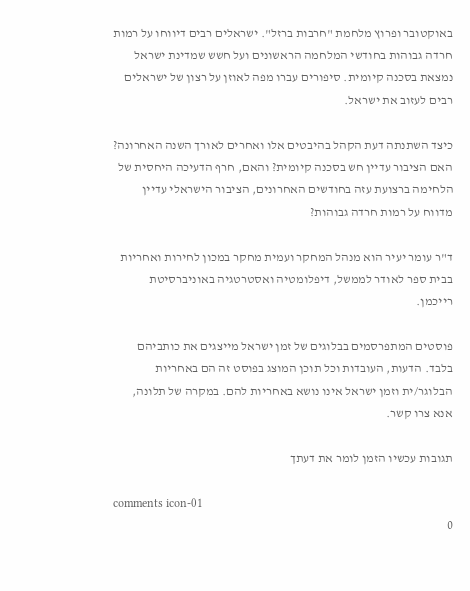באוקטובר ופרוץ מלחמת "חרבות ברזל". ישראלים רבים דיווחו על רמות חרדה גבוהות בחודשי המלחמה הראשונים ועל חשש שמדינת ישראל נמצאת בסכנה קיומית. סיפורים עברו מפה לאוזן על רצון של ישראלים רבים לעזוב את ישראל.

כיצד השתנתה דעת הקהל בהיבטים אלו ואחרים לאורך השנה האחרונה? האם הציבור עדיין חש בסכנה קיומית? והאם, חרף הדעיכה היחסית של הלחימה ברצועת עזה בחודשים האחרונים, הציבור הישראלי עדיין מדווח על רמות חרדה גבוהות?

ד"ר עומר יעיר הוא מנהל המחקר ועמית מחקר במכון לחירות ואחריות בבית ספר לאודר לממשל, דיפלומטיה ואסטרטגיה באוניברסיטת רייכמן.

פוסטים המתפרסמים בבלוגים של זמן ישראל מייצגים את כותביהם בלבד. הדעות, העובדות וכל תוכן המוצג בפוסט זה הם באחריות הבלוגר/ית וזמן ישראל אינו נושא באחריות להם. במקרה של תלונה, אנא צרו קשר.

תגובות עכשיו הזמן לומר את דעתך

comments icon-01
0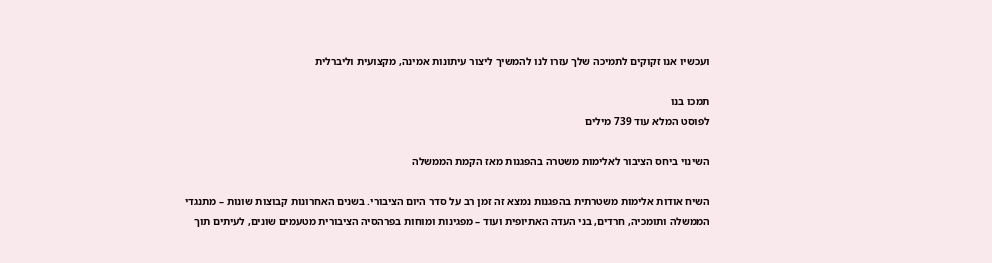ועכשיו אנו זקוקים לתמיכה שלך עזרו לנו להמשיך ליצור עיתונות אמינה, מקצועית וליברלית

תמכו בנו
לפוסט המלא עוד 739 מילים

השינוי ביחס הציבור לאלימות משטרה בהפגנות מאז הקמת הממשלה

השיח אודות אלימות משטרתית בהפגנות נמצא זה זמן רב על סדר היום הציבורי. בשנים האחרונות קבוצות שונות – מתנגדי הממשלה ותומכיה, חרדים, בני העדה האתיופית ועוד – מפגינות ומוחות בפרהסיה הציבורית מטעמים שונים, לעיתים תוך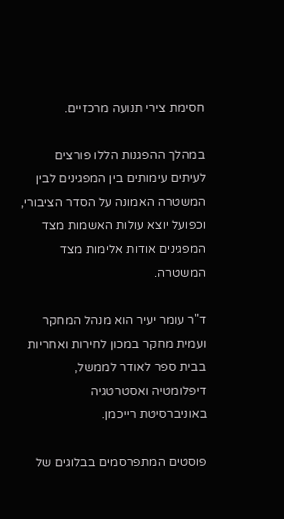חסימת צירי תנועה מרכזיים.

במהלך ההפגנות הללו פורצים לעיתים עימותים בין המפגינים לבין המשטרה האמונה על הסדר הציבורי, וכפועל יוצא עולות האשמות מצד המפגינים אודות אלימות מצד המשטרה.

ד"ר עומר יעיר הוא מנהל המחקר ועמית מחקר במכון לחירות ואחריות בבית ספר לאודר לממשל, דיפלומטיה ואסטרטגיה באוניברסיטת רייכמן.

פוסטים המתפרסמים בבלוגים של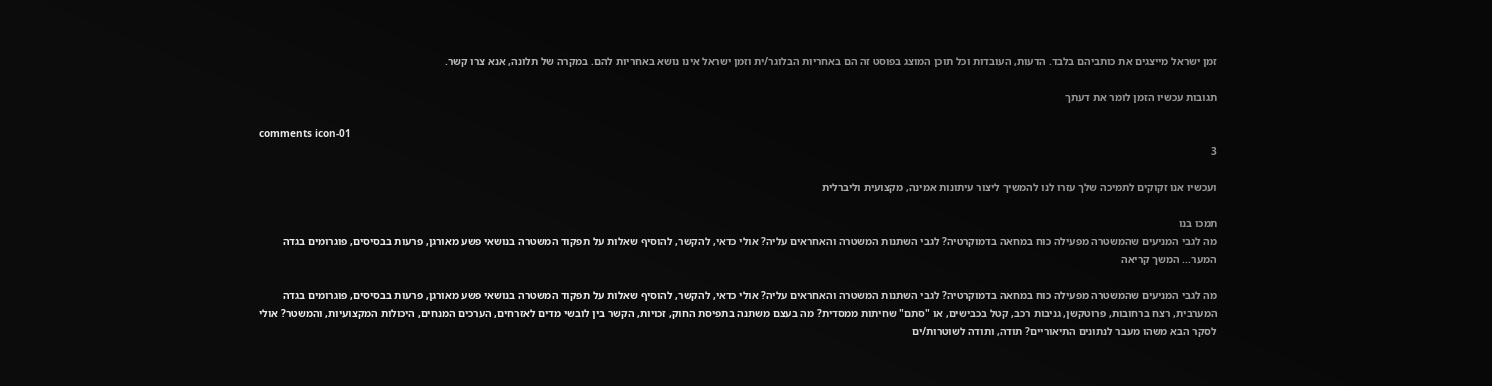זמן ישראל מייצגים את כותביהם בלבד. הדעות, העובדות וכל תוכן המוצג בפוסט זה הם באחריות הבלוגר/ית וזמן ישראל אינו נושא באחריות להם. במקרה של תלונה, אנא צרו קשר.

תגובות עכשיו הזמן לומר את דעתך

comments icon-01
3

ועכשיו אנו זקוקים לתמיכה שלך עזרו לנו להמשיך ליצור עיתונות אמינה, מקצועית וליברלית

תמכו בנו
מה לגבי המניעים שהמשטרה מפעילה כוח במחאה בדמוקרטיה? לגבי השתנות המשטרה והאחראים עליה? אולי כדאי, להקשר, להוסיף שאלות על תפקוד המשטרה בנושאי פשע מאורגן, פרעות בבסיסים, פוגרומים בגדה המער... המשך קריאה

מה לגבי המניעים שהמשטרה מפעילה כוח במחאה בדמוקרטיה? לגבי השתנות המשטרה והאחראים עליה? אולי כדאי, להקשר, להוסיף שאלות על תפקוד המשטרה בנושאי פשע מאורגן, פרעות בבסיסים, פוגרומים בגדה המערבית, רצח ברחובות, פרוטקשן, גניבות רכב, קטל בכבישים, או "סתם" שחיתות ממסדית? מה בעצם משתנה בתפיסת החוק, זכויות, הקשר בין לובשי מדים לאזרחים, הערכים המנחים, היכולות המקצועיות, והמשטר? אולי לסקר הבא משהו מעבר לנתונים התיאוריים? תודה, ותודה לשוטרות/ים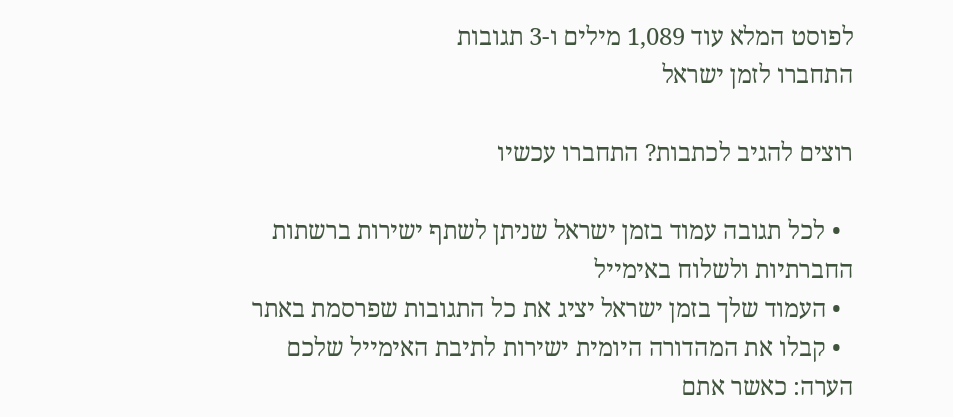לפוסט המלא עוד 1,089 מילים ו-3 תגובות
התחברו לזמן ישראל

רוצים להגיב לכתבות? התחברו עכשיו

  • לכל תגובה עמוד בזמן ישראל שניתן לשתף ישירות ברשתות החברתיות ולשלוח באימייל
  • העמוד שלך בזמן ישראל יציג את כל התגובות שפרסמת באתר
  • קבלו את המהדורה היומית ישירות לתיבת האימייל שלכם
הערה: כאשר אתם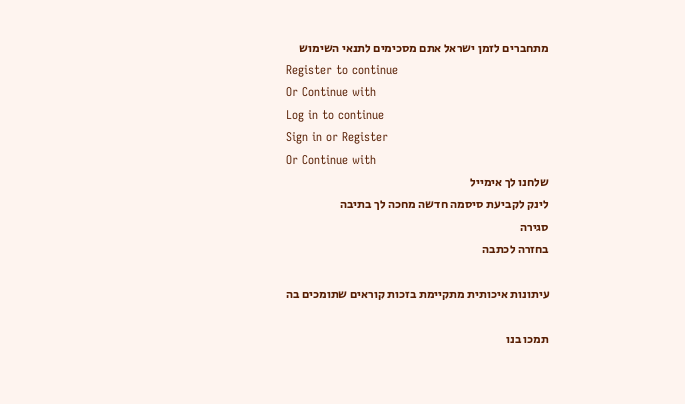מתחברים לזמן ישראל אתם מסכימים לתנאי השימוש
Register to continue
Or Continue with
Log in to continue
Sign in or Register
Or Continue with
שלחנו לך אימייל
לינק לקביעת סיסמה חדשה מחכה לך בתיבה
סגירה
בחזרה לכתבה

עיתונות איכותית מתקיימת בזכות קוראים שתומכים בה

תמכו בנו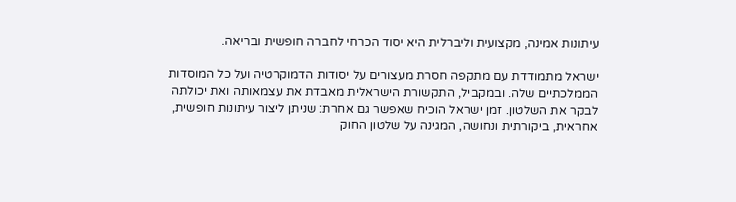עיתונות אמינה, מקצועית וליברלית היא יסוד הכרחי לחברה חופשית ובריאה.

ישראל מתמודדת עם מתקפה חסרת מעצורים על יסודות הדמוקרטיה ועל כל המוסדות הממלכתיים שלה. ובמקביל, התקשורת הישראלית מאבדת את עצמאותה ואת יכולתה לבקר את השלטון. זמן ישראל הוכיח שאפשר גם אחרת: שניתן ליצור עיתונות חופשית, אחראית, ביקורתית ונחושה, המגינה על שלטון החוק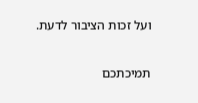ועל זכות הציבור לדעת.

תמיכתכם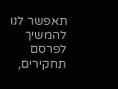תאפשר לנו להמשיך לפרסם תחקירים,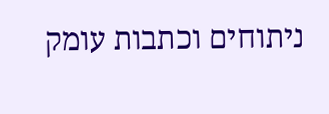ניתוחים וכתבות עומק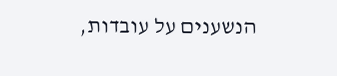הנשענים על עובדות,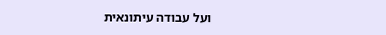ועל עבודה עיתונאית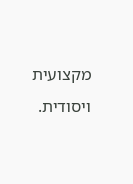מקצועית ויסודית.